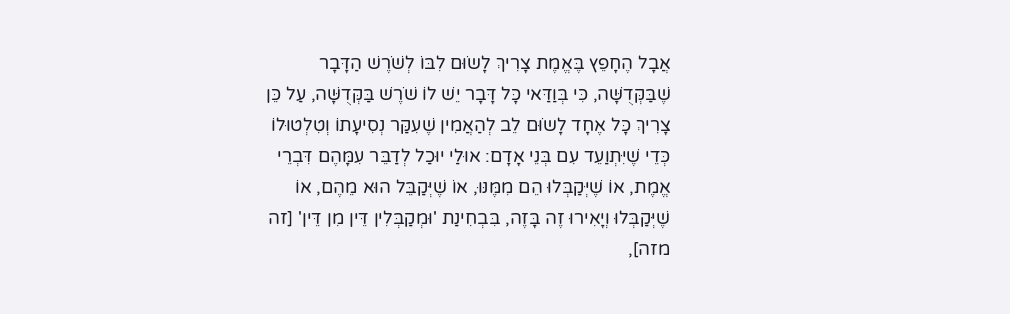אֲבָל הֶחָפֵץ בֶּאֱמֶת צָרִיךְ לָשֹוּם לִבּוֹ לְשֹׁרֶשׁ הַדָּבָר שֶׁבַּקְּדֻשָּׁה, כִּי בְּוַדַּאי כָּל דָּבָר יֵשׁ לוֹ שֹׁרֶשׁ בַּקְּדֻשָּׁה, עַל כֵּן צָרִיךְ כָּל אֶחָד לָשֹוּם לֵב לְהַאֲמִין שֶׁעִקַּר נְסִיעָתוֹ וְטִלְטוּלוֹ כְּדֵי שֶׁיִּתְוַעֵד עִם בְּנֵי אָדָם: אוּלַי יוּכַל לְדַבֵּר עִמָּהֶם דִּבְרֵי אֱמֶת, אוֹ שֶׁיְּקַבְּלוּ הֵם מִמֶּנּוּ, אוֹ שֶׁיְּקַבֵּל הוּא מֵהֶם, אוֹ שֶׁיְּקַבְּלוּ וְיָאִירוּ זֶה בָּזֶה, בִּבְחִינַת 'וּמְקַבְּלִין דֵּין מִן דֵּין' [זה מזה],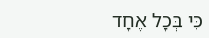כִּי בְּכָל אֶחָד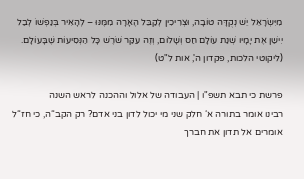מִיִּשְֹרָאֵל יֵשׁ נְקֻדָּה טוֹבָה, וּצְרִיכִין לְקַבֵּל הֶאָרָה מִמֶּנּוּ – לְהָאִיר בְּנַפְשׁוֹ לְבַל יִישַׁן אֶת יָמָיו שְׁנַת עוֹלָם חַס וְשָׁלוֹם, וְזֶה עִקַּר שֹׁרֶשׁ כָּל הַנְּסִיעוֹת שֶׁבָּעוֹלָם.
(ליקוטי הלכות, פקדון ה', אות ל"ט)

פרשת כי תבא תשפ"ו | העבודה של אלול וההכנה לראש השנה
רבינו אומר בתורה א‘ חלק שני מי יכול לדון בני אדם? רק הקב“ה, כי חז“ל אומרים אל תדון את חברך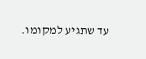עד שתגיע למקומו.